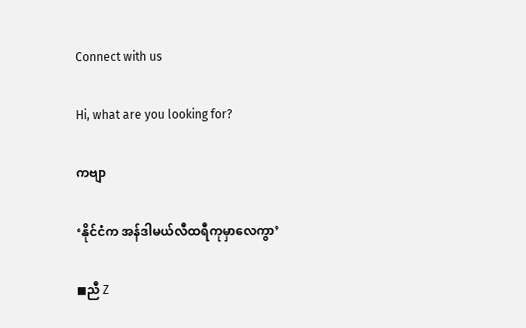Connect with us

Hi, what are you looking for?

ကဗျာ

‘နိုင်ငံက အန်ဒါမယ်လီထရီကုမှာလေကွာ’

◼ညီ Z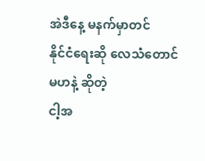အဲဒီနေ့ မနက်မှာတင်
နိုင်ငံရေးဆို လေသံတောင် မဟနဲ့ ဆိုတဲ့
ငါ့အ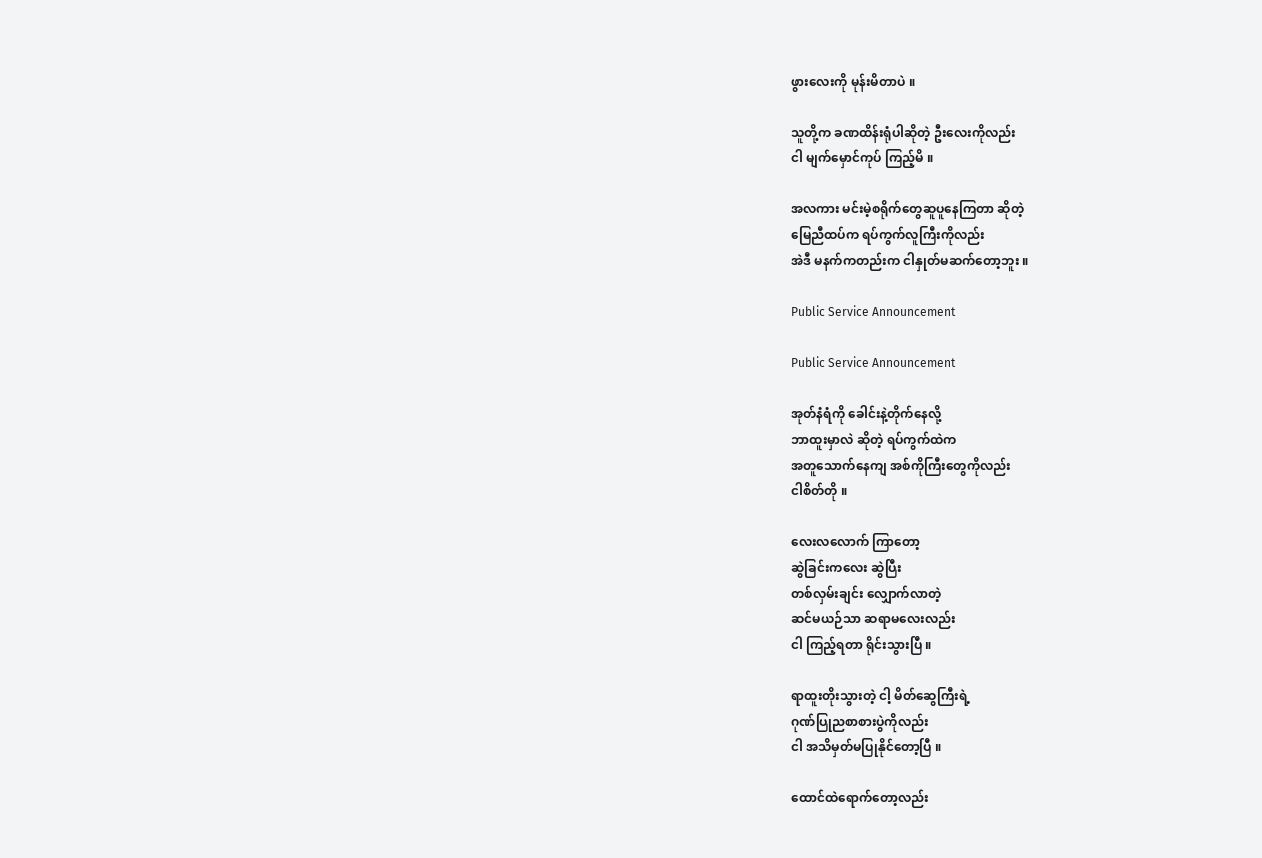ဖွားလေးကို မုန်းမိတာပဲ ။

သူတို့က ခဏထိန်းရုံပါဆိုတဲ့ ဦးလေးကိုလည်း
ငါ မျက်မှောင်ကုပ် ကြည့်မိ ။

အလကား မင်းမဲ့စရိုက်တွေဆူပူနေကြတာ ဆိုတဲ့
မြေညီထပ်က ရပ်ကွက်လူကြီးကိုလည်း
အဲဒီ မနက်ကတည်းက ငါနှုတ်မဆက်တော့ဘူး ။

Public Service Announcement

Public Service Announcement

အုတ်နံရံကို ခေါင်းနဲ့တိုက်နေလို့
ဘာထူးမှာလဲ ဆိုတဲ့ ရပ်ကွက်ထဲက
အတူသောက်နေကျ အစ်ကိုကြီးတွေကိုလည်း
ငါစိတ်တို ။

လေးလလောက် ကြာတော့
ဆွဲခြင်းကလေး ဆွဲပြီး
တစ်လှမ်းချင်း လျှောက်လာတဲ့
ဆင်မယဉ်သာ ဆရာမလေးလည်း
ငါ ကြည့်ရတာ ရိုင်းသွားပြီ ။

ရာထူးတိုးသွားတဲ့ ငါ့ မိတ်ဆွေကြီးရဲ့
ဂုဏ်ပြုညစာစားပွဲကိုလည်း
ငါ အသိမှတ်မပြုနိုင်တော့ပြီ ။

ထောင်ထဲရောက်တော့လည်း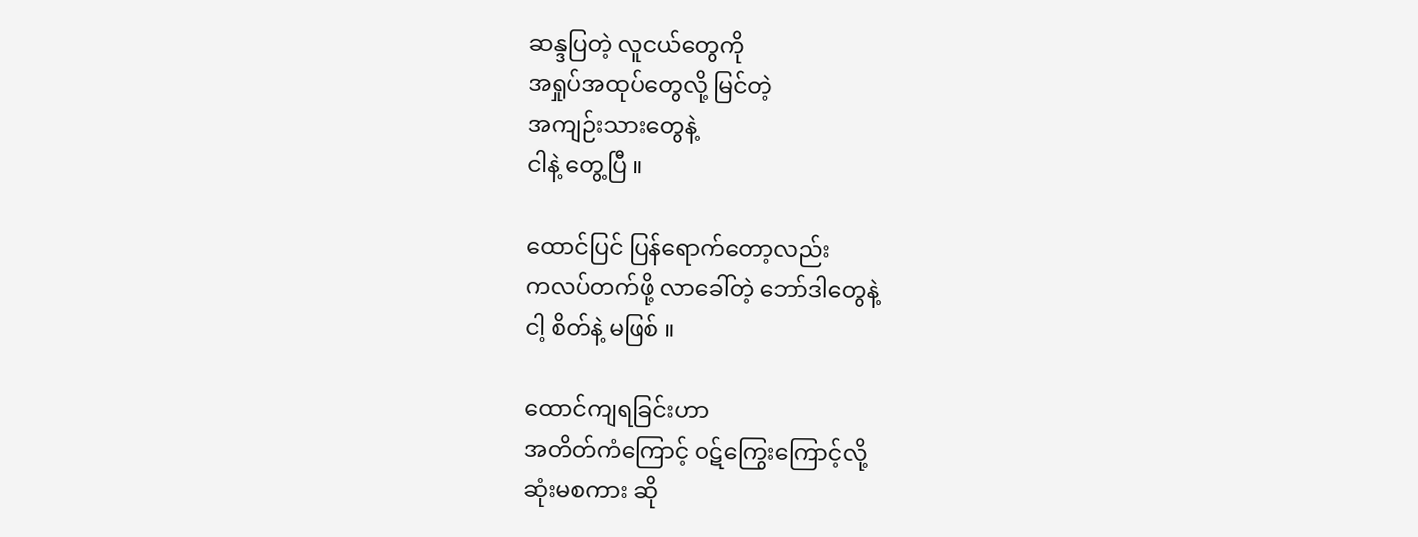ဆန္ဒပြတဲ့ လူငယ်တွေကို
အရှုပ်အထုပ်တွေလို့ မြင်တဲ့
အကျဉ်းသားတွေနဲ့
ငါနဲ့ တွေ့ပြီ ။

ထောင်ပြင် ပြန်ရောက်တော့လည်း
ကလပ်တက်ဖို့ လာခေါ်တဲ့ ဘော်ဒါတွေနဲ့
ငါ့ စိတ်နဲ့ မဖြစ် ။

ထောင်ကျရခြင်းဟာ
အတိတ်ကံကြောင့် ၀ဋ်ကြွေးကြောင့်လို့
ဆုံးမစကား ဆို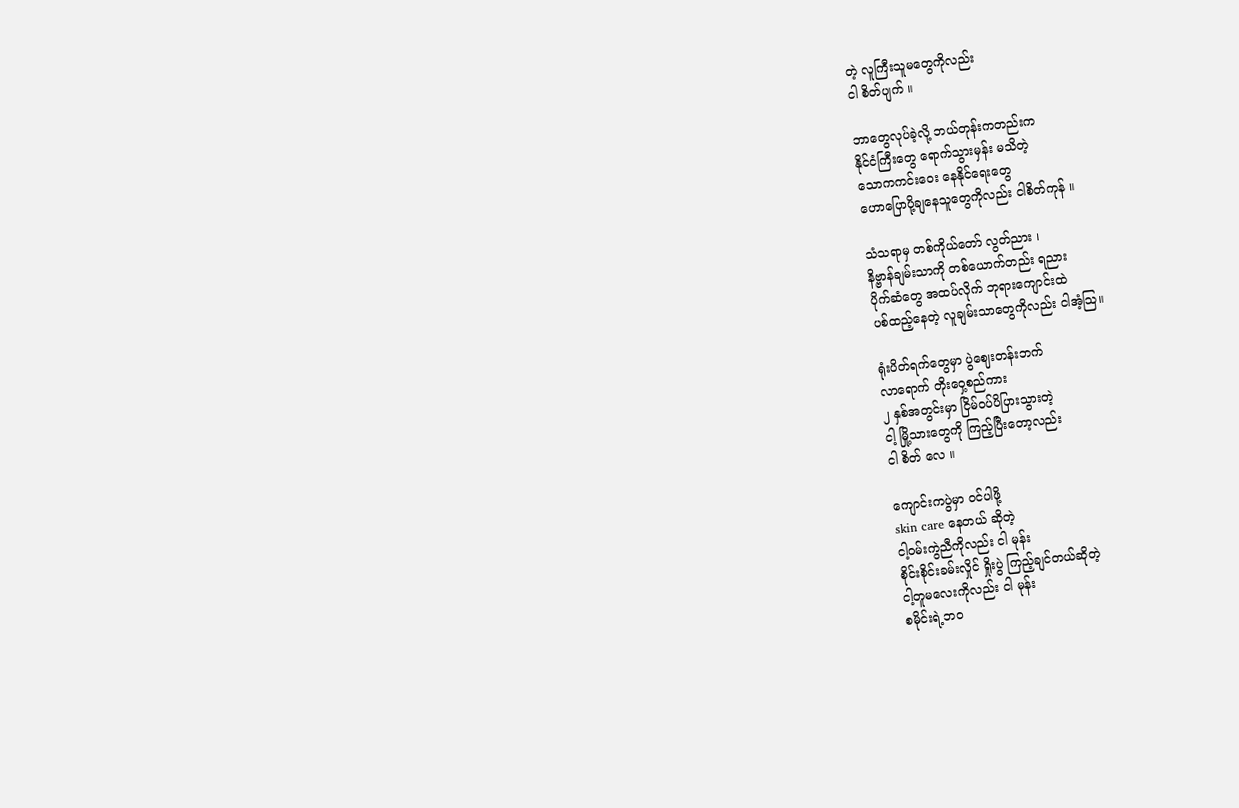တဲ့ လူကြီးသူမတွေကိုလည်း
ငါ စိတ်ပျက် ။

ဘာတွေလုပ်ခဲ့လို့ ဘယ်တုန်းကတည်းက
နိုင်ငံကြီးတွေ ရောက်သွားမှန်း မသိတဲ့
သောကကင်းဝေး နေနိုင်ရေးတွေ
ဟောပြောပို့ချနေသူတွေကိုလည်း ငါစိတ်ကုန် ။

သံသရာမှ တစ်ကိုယ်တော် လွတ်ညား ၊
နိဗ္ဗာန်ချမ်းသာကို တစ်ယောက်တည်း ရညား
ပိုက်ဆံတွေ အထပ်လိုက် ဘုရားကျောင်းထဲ
ပစ်ထည့်နေတဲ့ လူချမ်းသာတွေကိုလည်း ငါအံ့သြ။

ရုံးပိတ်ရက်တွေမှာ ပွဲဈေးတန်းဘက်
လာရောက် တိုးဝှေ့စည်ကား
၂ နှစ်အတွင်းမှာ ငြိမ်ဝပ်ပိပြားသွားတဲ့
ငါ့ မြို့သားတွေကို ကြည့်ပြီးတော့လည်း
ငါ စိတ် လေ ။

ကျောင်းကပွဲမှာ ၀င်ပါဖို့
skin care နေတယ် ဆိုတဲ့
ငါ့၀မ်းကွဲညီကိုလည်း ငါ မုန်း
စိုင်းစိုင်းခမ်းလှိုင် ရှိုးပွဲ ကြည့်ချင်တယ်ဆိုတဲ့
ငါ့တူမလေးကိုလည်း ငါ မုန်း
စမိုင်းရဲ့ဘဝ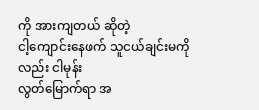ကို အားကျတယ် ဆိုတဲ့
ငါ့ကျောင်းနေဖက် သူငယ်ချင်းမကိုလည်း ငါမုန်း
လွတ်မြောက်ရာ အ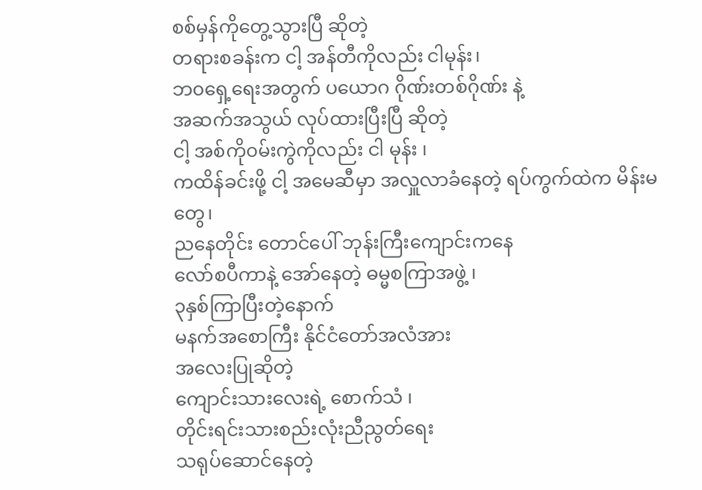စစ်မှန်ကိုတွေ့သွားပြီ ဆိုတဲ့
တရားစခန်းက ငါ့ အန်တီကိုလည်း ငါမုန်း၊
ဘ၀ရှေ့ရေးအတွက် ပယောဂ ဂိုဏ်းတစ်ဂိုဏ်း နဲ့
အဆက်အသွယ် လုပ်ထားပြီးပြီ ဆိုတဲ့
ငါ့ အစ်ကို၀မ်းကွဲကိုလည်း ငါ မုန်း ၊
ကထိန်ခင်းဖို့ ငါ့ အမေဆီမှာ အလှူလာခံနေတဲ့ ရပ်ကွက်ထဲက မိန်းမတွေ၊
ညနေတိုင်း တောင်ပေါ် ဘုန်းကြီးကျောင်းကနေ
လော်စပီကာနဲ့ အော်နေတဲ့ ဓမ္မစကြာအဖွဲ့ ၊
၃နှစ်ကြာပြီးတဲ့နောက်
မနက်အစောကြီး နိုင်ငံတော်အလံအား
အလေးပြုဆိုတဲ့
ကျောင်းသားလေးရဲ့ စောက်သံ ၊
တိုင်းရင်းသားစည်းလုံးညီညွတ်ရေး
သရုပ်ဆောင်နေတဲ့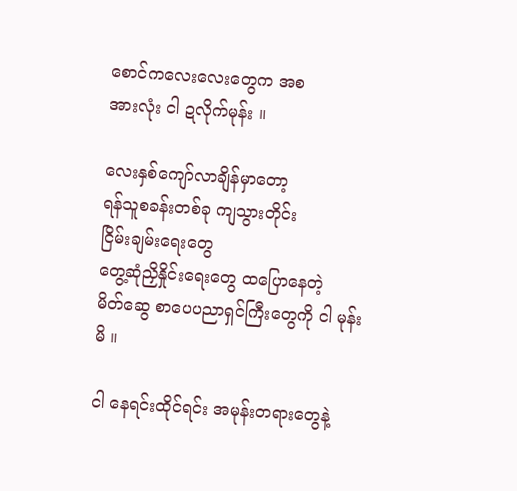စောင်ကလေးလေးတွေက အစ
အားလုံး ငါ ဍလိုက်မုန်း ။

လေးနှစ်ကျော်လာချိန်မှာတော့
ရန်သူစခန်းတစ်ခု ကျသွားတိုင်း
ငြိမ်းချမ်းရေးတွေ
တွေ့ဆုံညှိနှိုင်းရေးတွေ ထပြောနေတဲ့
မိတ်ဆွေ စာပေပညာရှင်ကြီးတွေကို ငါ မုန်းမိ ။

ငါ နေရင်းထိုင်ရင်း အမုန်းတရားတွေနဲ့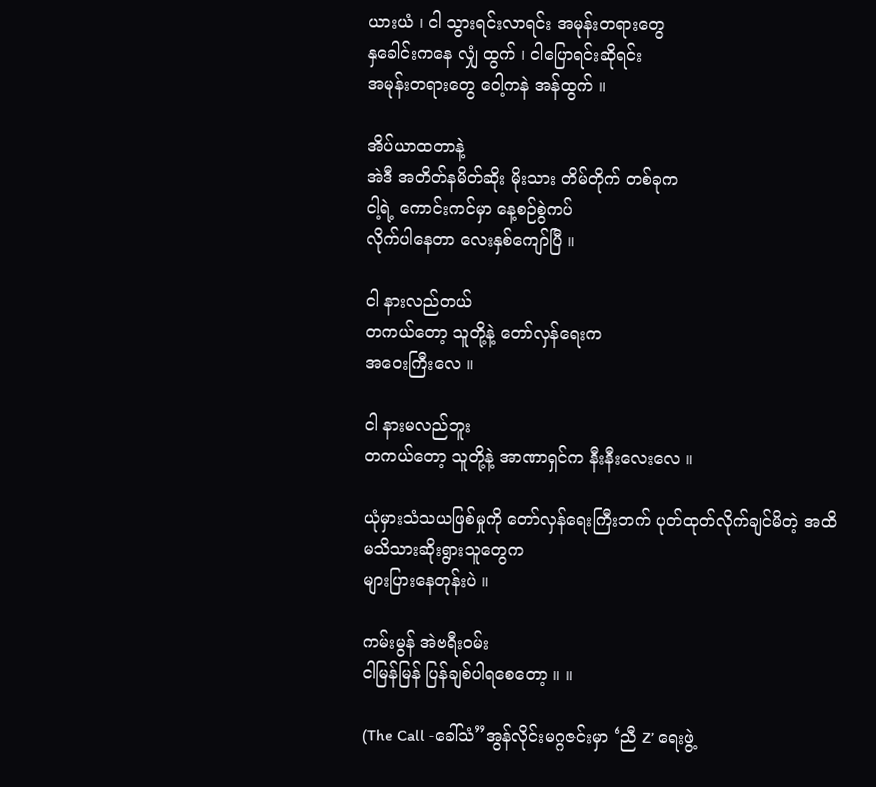ယားယံ ၊ ငါ သွားရင်းလာရင်း အမုန်းတရားတွေ
နှခေါင်းကနေ လျှံ ထွက် ၊ ငါပြောရင်းဆိုရင်း
အမုန်းတရားတွေ ဝေါ့ကနဲ အန်ထွက် ။

အိပ်ယာထတာနဲ့
အဲဒီ အတိတ်နမိတ်ဆိုး မိုးသား တိမ်တိုက် တစ်ခုက
ငါ့ရဲ့ ကောင်းကင်မှာ နေ့စဉ်စွဲကပ်
လိုက်ပါနေတာ လေးနှစ်ကျော်ပြီ ။

ငါ နားလည်တယ်
တကယ်တော့ သူတို့နဲ့ တော်လှန်ရေးက
အဝေးကြီးလေ ။

ငါ နားမလည်ဘူး
တကယ်တော့ သူတို့နဲ့ အာဏာရှင်က နီးနီးလေးလေ ။

ယုံမှားသံသယဖြစ်မှုကို တော်လှန်ရေးကြီးဘက် ပုတ်ထုတ်လိုက်ချင်မိတဲ့ အထိ
မသိသားဆိုးရွားသူတွေက
များပြားနေတုန်းပဲ ။

ကမ်းမွန် အဲဗရီးဝမ်း
ငါမြန်မြန် ပြန်ချစ်ပါရစေတော့ ။ ။

(The Call -ခေါ်သံ”အွန်လိုင်းမဂ္ဂဇင်းမှာ ‘ညီ Z’ ရေးဖွဲ့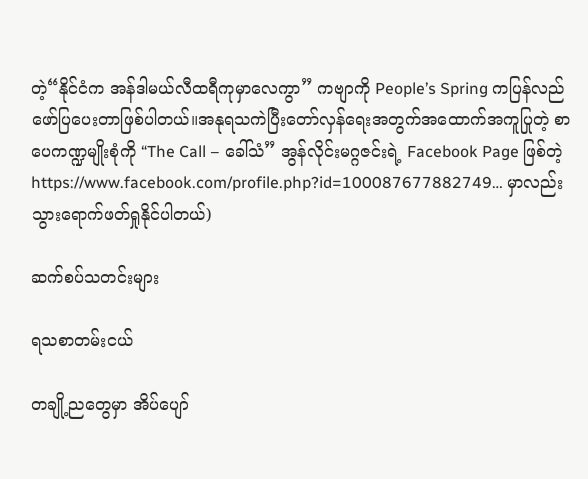တဲ့“နိုင်ငံက အန်ဒါမယ်လီထရီကုမှာလေကွာ” ကဗျာကို People’s Spring ကပြန်လည်ဖော်ပြပေးတာဖြစ်ပါတယ်။အနုရသကဲပြီးတော်လှန်ရေးအတွက်အထောက်အကူပြုတဲ့ စာပေကဏ္ဍမျိုးစုံကို “The Call – ခေါ်သံ” အွန်လိုင်းမဂ္ဂဇင်းရဲ့ Facebook Page ဖြစ်တဲ့ https://www.facebook.com/profile.php?id=100087677882749… မှာလည်းသွားရောက်ဖတ်ရှုနိုင်ပါတယ်)

ဆက်စပ်သတင်းများ

ရသစာတမ်းငယ်

တချို့ညတွေမှာ အိပ်ပျော်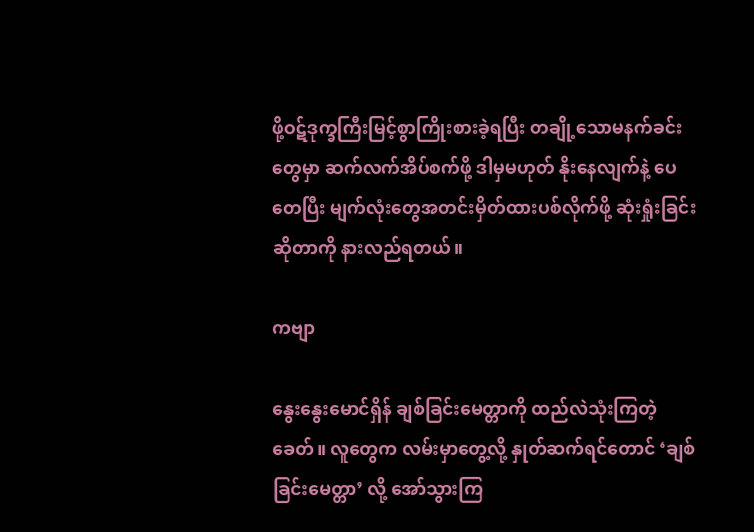ဖို့ဝဋ်ဒုက္ခကြီးမြင့်စွာကြိုးစားခဲ့ရပြီး တချို့သောမနက်ခင်းတွေမှာ ဆက်လက်အိပ်စက်ဖို့ ဒါမှမဟုတ် နိုးနေလျက်နဲ့ ပေတေပြီး မျက်လုံးတွေအတင်းမှိတ်ထားပစ်လိုက်ဖို့ ဆုံးရှုံးခြင်းဆိုတာကို နားလည်ရတယ်။

ကဗျာ

နွေးနွေးမောင်ရှိန် ချစ်ခြင်းမေတ္တာကို ထည်လဲသုံးကြတဲ့ခေတ်။ လူတွေက လမ်းမှာတွေ့လို့ နှုတ်ဆက်ရင်တောင် ‘ချစ်ခြင်းမေတ္တာ’ လို့ အော်သွားကြ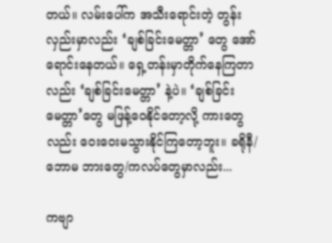တယ်။ လမ်းပေါ်က အသီးရောင်းတဲ့ တွန်းလှည်းမှာလည်း ‘ချစ်ခြင်းမေတ္တာ’ တွေ အော်ရောင်းနေတယ်။ ရှေ့တန်းမှာတိုက်နေကြတာလည်း ‘ချစ်ခြင်းမေတ္တာ’ နဲ့ပဲ။ ‘ချစ်ခြင်းမေတ္တာ’တွေ မဖြန့်ဝေနိုင်တော့လို့ ကားတွေလည်း ဝေးဝေးမသွားနိုင်ကြတော့ဘူး။ ခရိုနီ/ဘောမ ဘားတွေ/ကလပ်တွေမှာလည်း...

ကဗျာ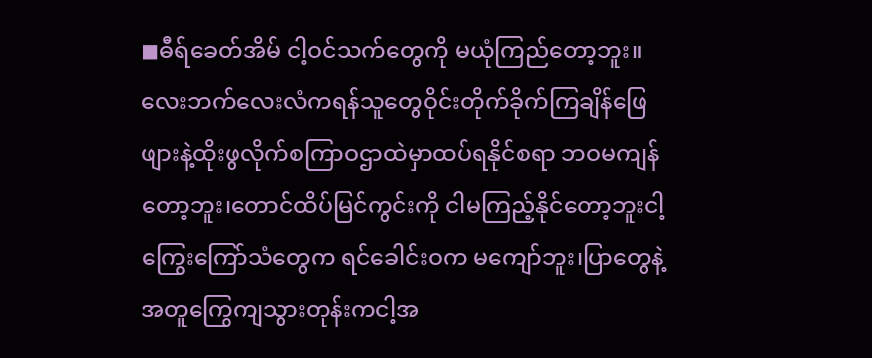◼ဓီရ်ခေတ်အိမ် ငါ့ဝင်သက်တွေကို မယုံကြည်တော့ဘူး။လေးဘက်လေးလံကရန်သူတွေဝိုင်းတိုက်ခိုက်ကြချိန်ဖြေဖျားနဲ့ထိုးဖွလိုက်စကြာဝဌာထဲမှာထပ်ရနိုင်စရာ ဘဝမကျန်တော့ဘူး၊တောင်ထိပ်မြင်ကွင်းကို ငါမကြည့်နိုင်တော့ဘူးငါ့ကြွေးကြော်သံတွေက ရင်ခေါင်းဝက မကျော်ဘူး၊ပြာတွေနဲ့အတူကြွေကျသွားတုန်းကငါ့အ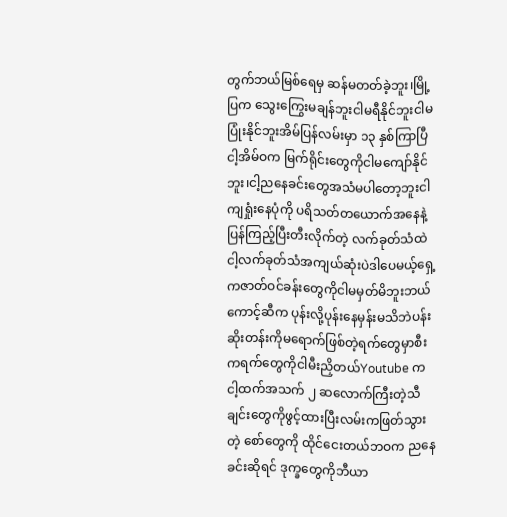တွက်ဘယ်မြစ်ရေမှ ဆန်မတတ်ခဲ့ဘူး၊မြို့ပြက သွေးကြွေးမချန်ဘူးငါမရီနိုင်ဘူးငါမပြုံးနိုင်ဘူးအိမ်ပြန်လမ်းမှာ ၁၃ နှစ်ကြာပြီငါ့အိမ်ဝက မြက်ရိုင်းတွေကိုငါမကျော်နိုင်ဘူး၊ငါ့ညနေခင်းတွေအသံမပါတော့ဘူးငါကျရှုံးနေပုံကို ပရိသတ်တယောက်အနေနဲ့ပြန်ကြည့်ပြီးတီးလိုက်တဲ့ လက်ခုတ်သံထဲငါ့လက်ခုတ်သံအကျယ်ဆုံးပဲဒါပေမယ့်ရှေ့ကဇာတ်ဝင်ခန်းတွေကိုငါမမှတ်မိဘူးဘယ်ကောင့်ဆီက ပုန်းလို့ပုန်းနေမှန်းမသိဘဲပန်းဆိုးတန်းကိုမရောက်ဖြစ်တဲ့ရက်တွေမှာစီးကရက်တွေကိုငါမီးညှိတယ်Youtube က ငါ့ထက်အသက် ၂ ဆလောက်ကြီးတဲ့သီချင်းတွေကိုဖွင့်ထားပြီးလမ်းကဖြတ်သွားတဲ့ စော်တွေကို ထိုင်ငေးတယ်ဘဝက ညနေခင်းဆိုရင် ဒုက္ခတွေကိုဘီယာ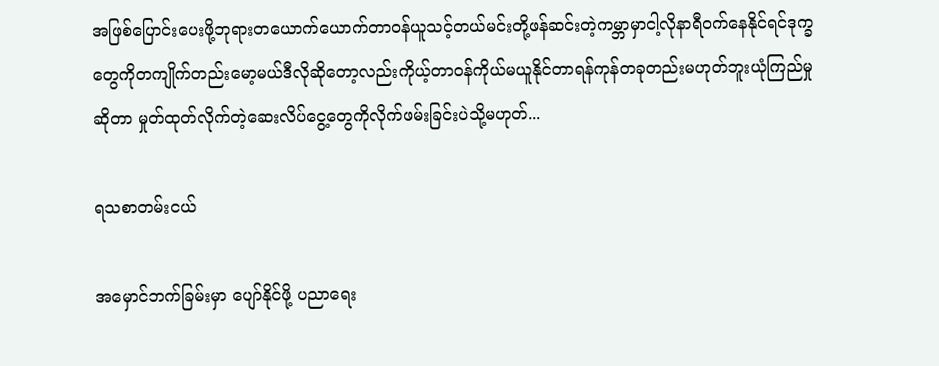အဖြစ်ပြောင်းပေးဖို့ဘုရားတယောက်ယောက်တာဝန်ယူသင့်တယ်မင်းတို့ဖန်ဆင်းတဲ့ကမ္ဘာမှာငါ့လိုနာရီဝက်နေနိုင်ရင်ဒုက္ခတွေကိုတကျိုက်တည်းမော့မယ်ဒီလိုဆိုတော့လည်းကိုယ့်တာဝန်ကိုယ်မယူနိုင်တာရန်ကုန်တခုတည်းမဟုတ်ဘူးယုံကြည်မှုဆိုတာ မှုတ်ထုတ်လိုက်တဲ့ဆေးလိပ်ငွေ့တွေကိုလိုက်ဖမ်းခြင်းပဲသို့မဟုတ်...

ရသစာတမ်းငယ်

အမှောင်ဘက်ခြမ်းမှာ ပျော်နိုင်ဖို့ ပညာရေး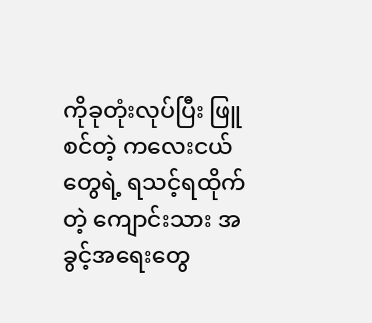ကိုခုတုံးလုပ်ပြီး ဖြူစင်တဲ့ ကလေးငယ်တွေရဲ့ ရသင့်ရထိုက်တဲ့ ကျောင်းသား အခွင့်အရေးတွေ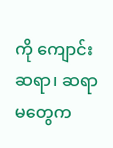ကို ကျောင်းဆရာ၊ ဆရာမတွေက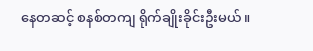နေတဆင့် စနစ်တကျ ရိုက်ချိုးခိုင်းဦးမယ်။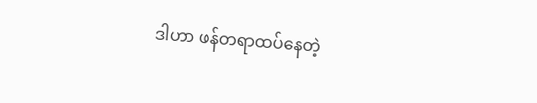ဒါဟာ ဖန်တရာထပ်နေတဲ့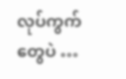လုပ်ကွက်တွေပဲ …